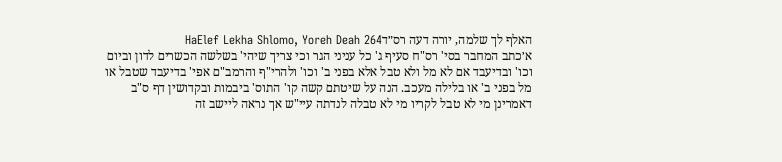האלף לך שלמה, יורה דעה רס״דHaElef Lekha Shlomo, Yoreh Deah 264
א׳כתב המחבר בסי' רס"ח סעיף ג' כל עניני הגר וכי צריך שיהי' בשלשה הכשרים לדון וביום וכו' ובדיעבד אם לא מל ולא טבל אלא בפני ב' וכו' ולהרי"ף והרמב"ם אפי' בדיעבד שטבל או מל בפני ב' או בלילה מעכב. הנה על שיטתם קשה קו' התוס' ביבמות ובקדושין דף ס"ב דאמרינן מי לא טבל לקריו מי לא טבלה לנדתה עיי"ש אך נראה ליישב זה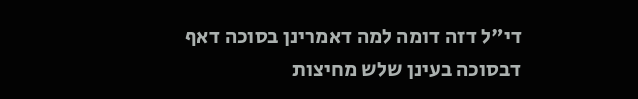די"ל דזה דומה למה דאמרינן בסוכה דאף דבסוכה בעינן שלש מחיצות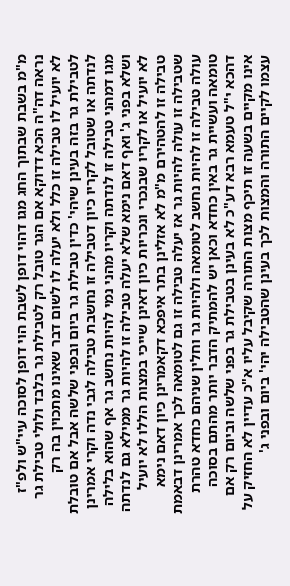מ"מ בשבת שבתוך החג מגו דהוי דופן לשבת הוי דופן לסוכה עיי"ש ולפ"ז נראה דה"ה הכא דדוקא אם הגר טובל רק לטבילת גר בלבד ולולי טבילת גר לא יועיל לו טבילה זו כלל ולא יעלה לו לשום דבר שאינו מתכוין בה רק לטבילת גר בזה בעינן שיהי' כדין טבילת גר ביום ובפני שלשה אבל אם טובלת לנדתה או שטובל לקריו כיון דטבילה זו נחשבת טבילה לגבי נדה וקרי אמרינן מגו דמהני טבילה זו לנדתה וקריו מהני נמי להיות נחשב גר אף שהוא בלילה ושלא בפני ג' ואף דאם נימא שלא יעלה טבילה זו להיות גר ממילא גם לנדתה לא יועיל או לקריו שבנכרי ונכריות כיון דאינן שייכי במצות הללו לא יועיל טבילה זו להטהירם מ"מ לא אזלינן בתר איפכא דקאמרינן כיון דאם נימא שטבילה זו עולה להיות גר אז יעלה טבילה זו גם לטומאה לכך אמרינן דבאמת עולה טבילה זו להיות נחשב לטומאה ולהיות גר וחלין שניהם כחדא טהרת טומאה ועשיית גר באין כחדא וכאן יש להמתיק הדבר יותר מהתם בסוכה דהכא י"ל טעמא רבא דע"כ לא בעינן בטבילת גר בפני שלשה וביום רק אם אינו מקיים בשעה זו תיכף מצות התורה שקיבל עליו א"כ עדיין לא החזיק על עצמו לקיים התורה והמצות לכך בעינן שהטבילה יהי' ביום ובפני ג'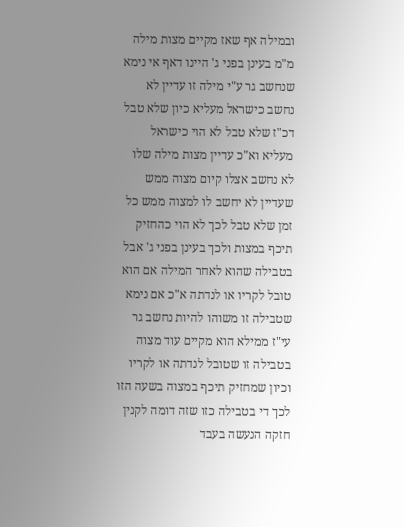ובמילה אף שאז מקיים מצות מילה מ"מ בעינן בפני ג' היינו דאף אי נימא שנחשב גר ע"י מילה זו עדיין לא נחשב כישראל מעליא כיון שלא טבל דכ"ז שלא טבל לא הוי כישראל מעליא וא"כ עדיין מצות מילה שלו לא נחשב אצלו קיום מצוה ממש שעדיין לא יחשב לו למצוה ממש כל זמן שלא טבל לכך לא הוי כהחזיק תיכף במצות ולכך בעינן בפני ג' אבל בטבילה שהוא לאחר המילה אם הוא טובל לקריו או לנדתה א"כ אם נימא שטבילה זו משוהו להיות נחשב גר עי"ז ממילא הוא מקיים עוד מצוה בטבילה זו שטובל לנדתה או לקריו וכיון שמחזיק תיכף במצוה בשעה הזו לכך די בטבילה כזו שזה דומה לקנין חזקה הנעשה בעבד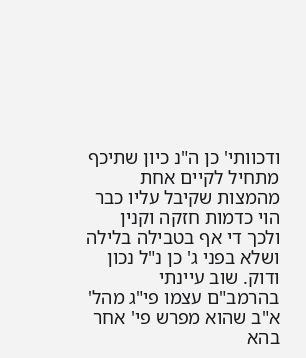ודכוותי' כן ה"נ כיון שתיכף מתחיל לקיים אחת מהמצות שקיבל עליו כבר הוי כדמות חזקה וקנין ולכך די אף בטבילה בלילה ושלא בפני ג' כן נ"ל נכון ודוק. שוב עיינתי בהרמב"ם עצמו פי"ג מהל' א"ב שהוא מפרש פי' אחר בהא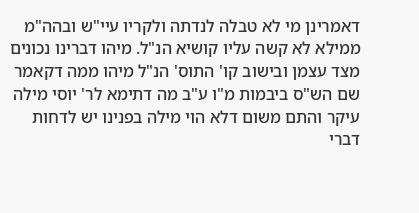דאמרינן מי לא טבלה לנדתה ולקריו עיי"ש ובהה"מ ממילא לא קשה עליו קושיא הנ"ל. מיהו דברינו נכונים מצד עצמן ובישוב קו' התוס' הנ"ל מיהו ממה דקאמר שם הש"ס ביבמות מ"ו ע"ב מה דתימא לר' יוסי מילה עיקר והתם משום דלא הוי מילה בפנינו יש לדחות דברי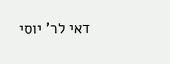דאי לר' יוסי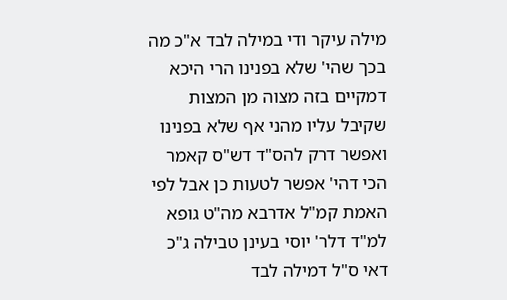מילה עיקר ודי במילה לבד א"כ מה בכך שהי' שלא בפנינו הרי היכא דמקיים בזה מצוה מן המצות שקיבל עליו מהני אף שלא בפנינו ואפשר דרק להס"ד דש"ס קאמר הכי דהי' אפשר לטעות כן אבל לפי האמת קמ"ל אדרבא מה"ט גופא למ"ד דלר' יוסי בעינן טבילה ג"כ דאי ס"ל דמילה לבד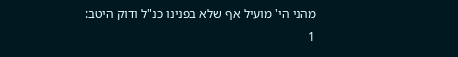מהני הי' מועיל אף שלא בפנינו כנ"ל ודוק היטב:
1